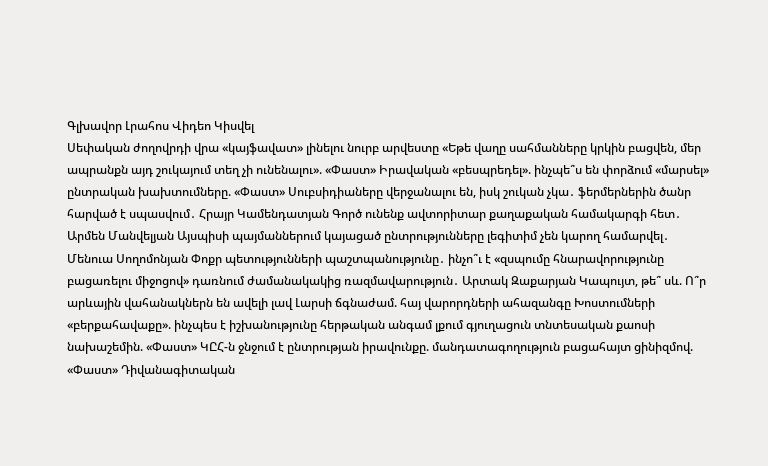Գլխավոր Լրահոս Վիդեո Կիսվել
Սեփական ժողովրդի վրա «կայֆավատ» լինելու նուրբ արվեստը «Եթե վաղը սահմանները կրկին բացվեն, մեր ապրանքն այդ շուկայում տեղ չի ունենալու». «Փաստ» Իրավական «բեսպրեդել». ինչպե՞ս են փորձում «մարսել» ընտրական խախտումները. «Փաստ» Սուբսիդիաները վերջանալու են, իսկ շուկան չկա․ ֆերմերներին ծանր հարված է սպասվում․ Հրայր Կամենդատյան Գործ ունենք ավտորիտար քաղաքական համակարգի հետ․ Արմեն Մանվելյան Այսպիսի պայմաններում կայացած ընտրությունները լեգիտիմ չեն կարող համարվել․ Մենուա Սողոմոնյան Փոքր պետությունների պաշտպանությունը․ ինչո՞ւ է «զսպումը հնարավորությունը բացառելու միջոցով» դառնում ժամանակակից ռազմավարություն․ Արտակ Զաքարյան Կապույտ, թե՞ սև. Ո՞ր արևային վահանակներն են ավելի լավ Լարսի ճգնաժամ. հայ վարորդների ահազանգը Խոստումների «բերքահավաքը». ինչպես է իշխանությունը հերթական անգամ լքում գյուղացուն տնտեսական քաոսի նախաշեմին. «Փաստ» ԿԸՀ-ն ջնջում է ընտրության իրավունքը. մանդատագողություն բացահայտ ցինիզմով. «Փաստ» Դիվանագիտական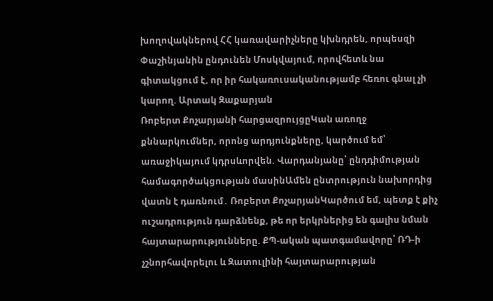խողովակներով ՀՀ կառավարիչները կխնդրեն, որպեսզի Փաշինյանին ընդունեն Մոսկվայում, որովհետև նա գիտակցում է, որ իր հակառուսականությամբ հեռու գնալ չի կարող. Արտակ Զաքարյան
Ռոբերտ Քոչարյանի հարցազրույցըԿան առողջ քննարկումներ, որոնց արդյունքները, կարծում եմ՝ առաջիկայում կդրսևորվեն. Վարդանյանը՝ ընդդիմության համագործակցության մասինԱմեն ընտրություն նախորդից վատն է դառնում․ Ռոբերտ ՔոչարյանԿարծում եմ, պետք է քիչ ուշադրություն դարձնենք, թե որ երկրներից են գալիս նման հայտարարությունները. ՔՊ-ական պատգամավորը՝ ՌԴ-ի չշնորհավորելու և Զատուլինի հայտարարության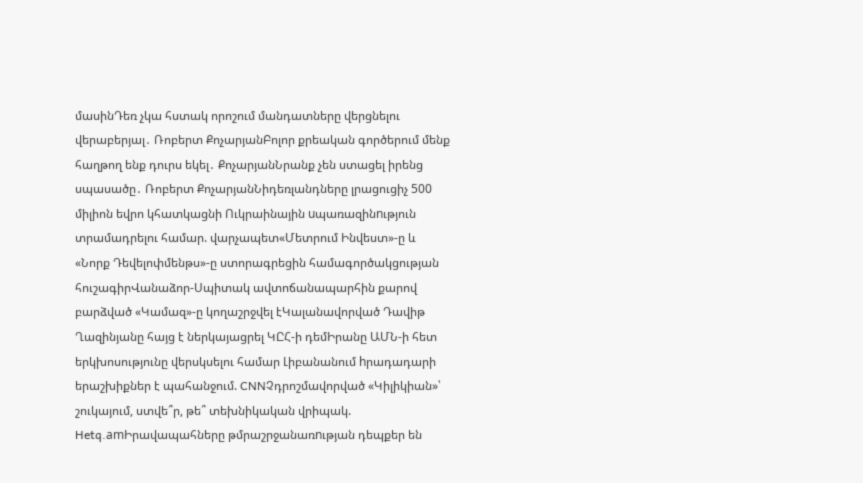մասինԴեռ չկա հստակ որոշում մանդատները վերցնելու վերաբերյալ․ Ռոբերտ ՔոչարյանԲոլոր քրեական գործերում մենք հաղթող ենք դուրս եկել․ ՔոչարյանՆրանք չեն ստացել իրենց սպասածը․ Ռոբերտ ՔոչարյանՆիդեռլանդները լրացուցիչ 500 միլիոն եվրո կհատկացնի Ուկրաինային uպառազինnւթյուն տրամադրելու համար. վարչապետ«Մետրում Ինվեստ»-ը և «Նորք Դեվելոփմենթս»-ը ստորագրեցին համագործակցության հուշագիրՎանաձոր-Սպիտակ ավտոճանապարհին քարով բարձված «Կամազ»-ը կողաշրջվել էԿալանավորված Դավիթ Ղազինյանը հայց է ներկայացրել ԿԸՀ-ի դեմԻրանը ԱՄՆ-ի հետ երկխոսությունը վերսկսելու համար Լիբանանում hրադադարի երաշխիքներ է պահանջում. CNNՉդրոշմավորված «Կիլիկիան»՝ շուկայում, ստվե՞ր, թե՞ տեխնիկական վրիպակ. Hetq.amԻրավապահները թմրաշրջանառnւթյան դեպքեր են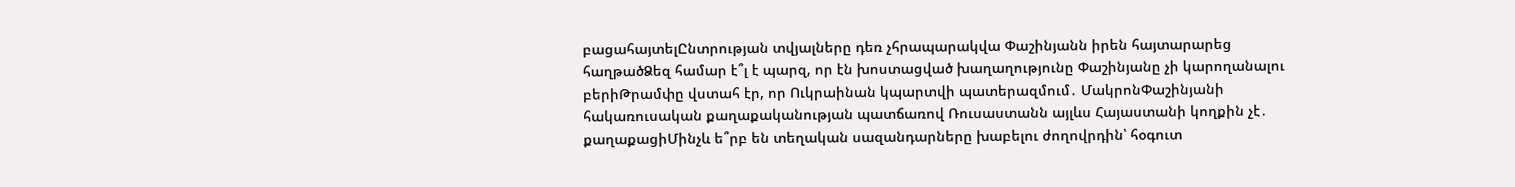բացահայտելԸնտրության տվյալները դեռ չհրապարակվա Փաշինյանն իրեն հայտարարեց հաղթածՁեզ համար է՞լ է պարզ, որ էն խոստացված խաղաղությունը Փաշինյանը չի կարողանալու բերիԹրամփը վստահ էր, որ Ուկրաինան կպարտվի պատերազմում․ ՄակրոնՓաշինյանի հակառուսական քաղաքականության պատճառով Ռուսաստանն այլևս Հայաստանի կողքին չէ․ քաղաքացիՄինչև ե՞րբ են տեղական սազանդարները խաբելու ժողովրդին՝ հօգուտ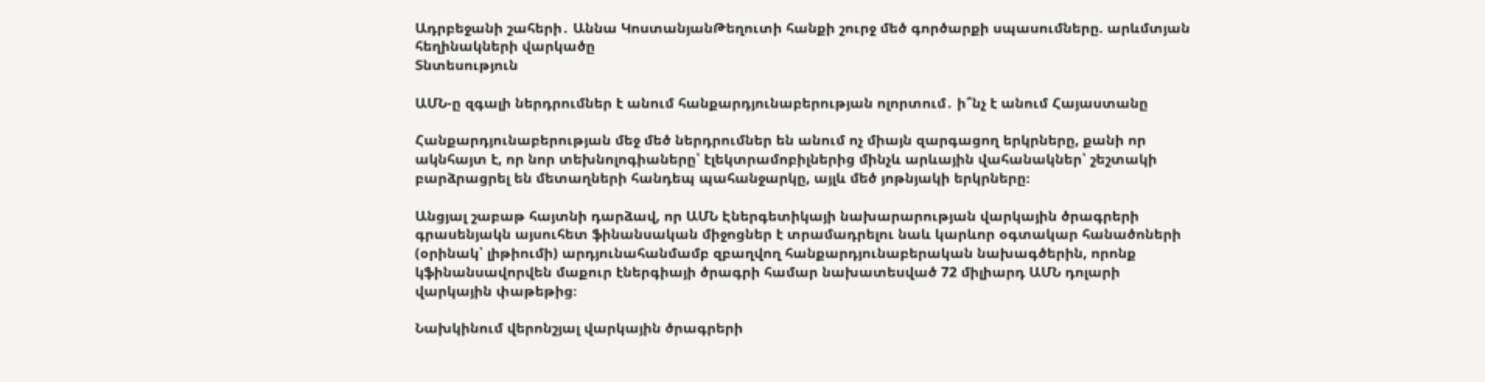Ադրբեջանի շահերի․ Աննա ԿոստանյանԹեղուտի հանքի շուրջ մեծ գործարքի սպասումները. արևմտյան հեղինակների վարկածը
Տնտեսություն

ԱՄՆ-ը զգալի ներդրումներ է անում հանքարդյունաբերության ոլորտում․ ի՞նչ է անում Հայաստանը

Հանքարդյունաբերության մեջ մեծ ներդրումներ են անում ոչ միայն զարգացող երկրները, քանի որ ակնհայտ է, որ նոր տեխնոլոգիաները՝ էլեկտրամոբիլներից մինչև արևային վահանակներ՝ շեշտակի բարձրացրել են մետաղների հանդեպ պահանջարկը, այլև մեծ յոթնյակի երկրները։

Անցյալ շաբաթ հայտնի դարձավ, որ ԱՄՆ Էներգետիկայի նախարարության վարկային ծրագրերի գրասենյակն այսուհետ ֆինանսական միջոցներ է տրամադրելու նաև կարևոր օգտակար հանածոների (օրինակ՝ լիթիումի) արդյունահանմամբ զբաղվող հանքարդյունաբերական նախագծերին, որոնք կֆինանսավորվեն մաքուր էներգիայի ծրագրի համար նախատեսված 72 միլիարդ ԱՄՆ դոլարի վարկային փաթեթից։

Նախկինում վերոնշյալ վարկային ծրագրերի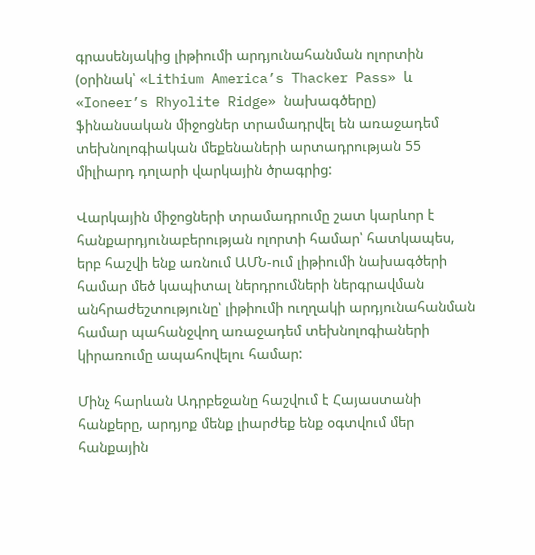գրասենյակից լիթիումի արդյունահանման ոլորտին (օրինակ՝ «Lithium America’s Thacker Pass» և «Ioneer’s Rhyolite Ridge» նախագծերը) ֆինանսական միջոցներ տրամադրվել են առաջադեմ տեխնոլոգիական մեքենաների արտադրության 55 միլիարդ դոլարի վարկային ծրագրից:

Վարկային միջոցների տրամադրումը շատ կարևոր է հանքարդյունաբերության ոլորտի համար՝ հատկապես, երբ հաշվի ենք առնում ԱՄՆ-ում լիթիումի նախագծերի համար մեծ կապիտալ ներդրումների ներգրավման անհրաժեշտությունը՝ լիթիումի ուղղակի արդյունահանման համար պահանջվող առաջադեմ տեխնոլոգիաների կիրառումը ապահովելու համար:

Մինչ հարևան Ադրբեջանը հաշվում է Հայաստանի հանքերը, արդյոք մենք լիարժեք ենք օգտվում մեր հանքային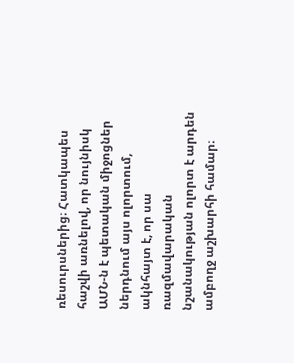ռեսուրսներից։ Հատկապես հաշվի առնելով, որ նույնիսկ ԱՄՆ-ն է պետական միջոցներ ներդնում այս ոլորտում, ակնհայտ է, որ սա ռազմավարական նշանակության ոլորտ է արդեն ամբողջ աշխարհի համար։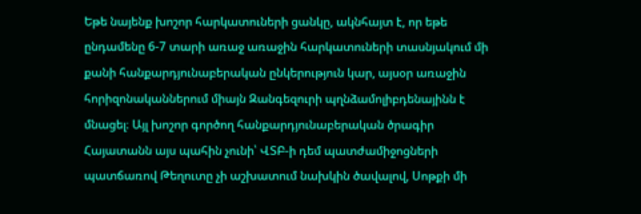Եթե նայենք խոշոր հարկատուների ցանկը, ակնհայտ է, որ եթե ընդամենը 6-7 տարի առաջ առաջին հարկատուների տասնյակում մի քանի հանքարդյունաբերական ընկերություն կար, այսօր առաջին հորիզոնականներում միայն Զանգեզուրի պղնձամոլիբդենայինն է մնացել։ Այլ խոշոր գործող հանքարդյունաբերական ծրագիր Հայատանն այս պահին չունի՝ ՎՏԲ-ի դեմ պատժամիջոցների պատճառով Թեղուտը չի աշխատում նախկին ծավալով, Սոթքի մի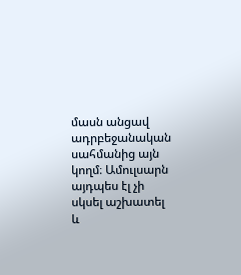մասն անցավ ադրբեջանական սահմանից այն կողմ։ Ամուլսարն այդպես էլ չի սկսել աշխատել և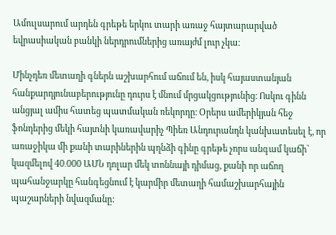Ամուլսարում արդեն գրեթե երկու տարի առաջ հայտարարված եվրասիական բանկի ներդրումներից առայժմ լուր չկա։

Մինչդեռ մետաղի գներն աշխարհում աճում են, իսկ հայաստանյան հանքարդյունաբերությունը դուրս է մնում մրցակցությունից։ Ոսկու գինն անցյալ ամիս հատեց պատմական ռեկորդը։ Օրերս ամերիկյան հեջ ֆոնդերից մեկի հայտնի կառավարիչ Պիեռ Անդուրանդն կանխատեսել է, որ առաջիկա մի քանի տարիներին պղնձի գինը գրեթե չորս անգամ կաճի՝ կազմելով 40․000 ԱՄՆ դոլար մեկ տոննայի դիմաց, քանի որ աճող պահանջարկը հանգեցնում է կարմիր մետաղի համաշխարհային պաշարների նվազմանը: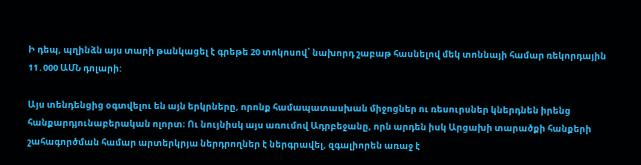Ի դեպ, պղինձն այս տարի թանկացել է գրեթե 20 տոկոսով՝ նախորդ շաբաթ հասնելով մեկ տոննայի համար ռեկորդային 11․000 ԱՄՆ դոլարի:

Այս տենդենցից օգտվելու են այն երկրները, որոնք համապատասխան միջոցներ ու ռեսուրսներ կներդնեն իրենց հանքարդյունաբերական ոլորտ։ Ու նույնիսկ այս առումով Ադրբեջանը, որն արդեն իսկ Արցախի տարածքի հանքերի շահագործման համար արտերկրյա ներդրողներ է ներգրավել, զգալիորեն առաջ է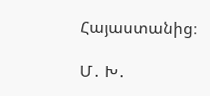Հայաստանից։

Մ․ Խ․